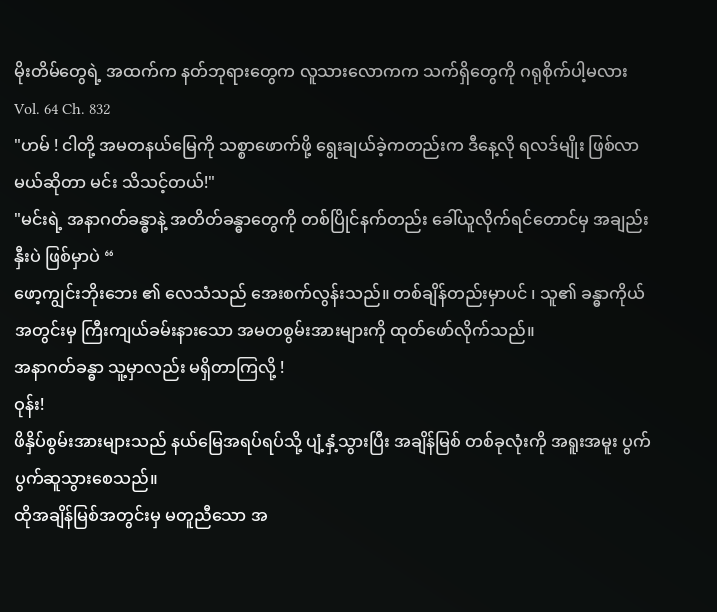မိုးတိမ်တွေရဲ့ အထက်က နတ်ဘုရားတွေက လူသားလောကက သက်ရှိတွေကို ဂရုစိုက်ပါ့မလား
Vol. 64 Ch. 832
"ဟမ် ! ငါတို့ အမတနယ်မြေကို သစ္စာဖောက်ဖို့ ရွေးချယ်ခဲ့ကတည်းက ဒီနေ့လို ရလဒ်မျိုး ဖြစ်လာမယ်ဆိုတာ မင်း သိသင့်တယ်!"
"မင်းရဲ့ အနာဂတ်ခန္ဓာနဲ့ အတိတ်ခန္ဓာတွေကို တစ်ပြိုင်နက်တည်း ခေါ်ယူလိုက်ရင်တောင်မှ အချည်းနှီးပဲ ဖြစ်မှာပဲ “
ဖော့ကျွင်းဘိုးဘေး ၏ လေသံသည် အေးစက်လွန်းသည်။ တစ်ချိန်တည်းမှာပင် ၊ သူ၏ ခန္ဓာကိုယ်အတွင်းမှ ကြီးကျယ်ခမ်းနားသော အမတစွမ်းအားများကို ထုတ်ဖော်လိုက်သည်။
အနာဂတ်ခန္ဓာ သူ့မှာလည်း မရှိတာကြလို့ !
ဝုန်း!
ဖိနှိပ်စွမ်းအားများသည် နယ်မြေအရပ်ရပ်သို့ ပျံ့နှံ့သွားပြီး အချိန်မြစ် တစ်ခုလုံးကို အရူးအမူး ပွက်ပွက်ဆူသွားစေသည်။
ထိုအချိန်မြစ်အတွင်းမှ မတူညီသော အ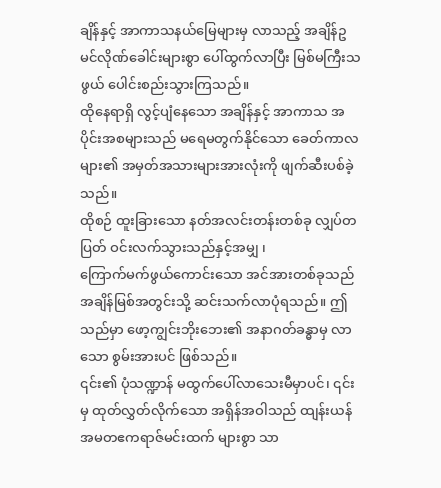ချိန်နှင့် အာကာသနယ်မြေများမှ လာသည့် အချိန်ဥမင်လိုဏ်ခေါင်းများစွာ ပေါ်ထွက်လာပြီး မြစ်မကြီးသဖွယ် ပေါင်းစည်းသွားကြသည်။
ထိုနေရာရှိ လွင့်ပျံနေသော အချိန်နှင့် အာကာသ အပိုင်းအစများသည် မရေမတွက်နိုင်သော ခေတ်ကာလများ၏ အမှတ်အသားများအားလုံးကို ဖျက်ဆီးပစ်ခဲ့သည်။
ထိုစဉ် ထူးခြားသော နတ်အလင်းတန်းတစ်ခု လျှပ်တပြတ် ဝင်းလက်သွားသည်နှင့်အမျှ ၊
ကြောက်မက်ဖွယ်ကောင်းသော အင်အားတစ်ခုသည် အချိန်မြစ်အတွင်းသို့ ဆင်းသက်လာပုံရသည်။ ဤသည်မှာ ဖော့ကျွင်းဘိုးဘေး၏ အနာဂတ်ခန္ဓာမှ လာသော စွမ်းအားပင် ဖြစ်သည်။
၎င်း၏ ပုံသဏ္ဍာန် မထွက်ပေါ်လာသေးမီမှာပင်၊ ၎င်းမှ ထုတ်လွှတ်လိုက်သော အရှိန်အဝါသည် ထျန်းယန် အမတဧကရာဇ်မင်းထက် များစွာ သာ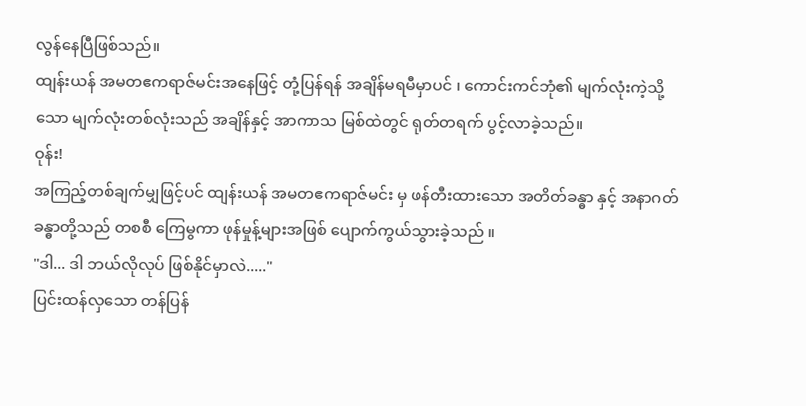လွန်နေပြီဖြစ်သည်။
ထျန်းယန် အမတဧကရာဇ်မင်းအနေဖြင့် တုံ့ပြန်ရန် အချိန်မရမီမှာပင် ၊ ကောင်းကင်ဘုံ၏ မျက်လုံးကဲ့သို့သော မျက်လုံးတစ်လုံးသည် အချိန်နှင့် အာကာသ မြစ်ထဲတွင် ရုတ်တရက် ပွင့်လာခဲ့သည်။
ဝုန်း!
အကြည့်တစ်ချက်မျှဖြင့်ပင် ထျန်းယန် အမတဧကရာဇ်မင်း မှ ဖန်တီးထားသော အတိတ်ခန္ဓာ နှင့် အနာဂတ်ခန္ဓာတို့သည် တစစီ ကြေမွကာ ဖုန်မှုန့်များအဖြစ် ပျောက်ကွယ်သွားခဲ့သည် ။
"ဒါ... ဒါ ဘယ်လိုလုပ် ဖြစ်နိုင်မှာလဲ....."
ပြင်းထန်လှသော တန်ပြန်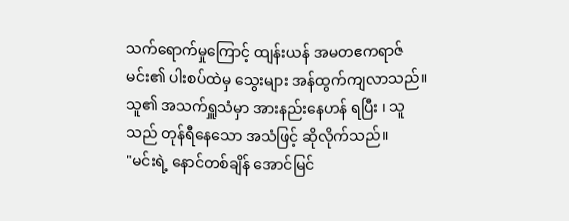သက်ရောက်မှုကြောင့် ထျန်းယန် အမတဧကရာဇ်မင်း၏ ပါးစပ်ထဲမှ သွေးများ အန်ထွက်ကျလာသည်။ သူ၏ အသက်ရှူသံမှာ အားနည်းနေဟန် ရပြီး ၊ သူသည် တုန်ရီနေသော အသံဖြင့် ဆိုလိုက်သည်။
"မင်းရဲ့ နောင်တစ်ချိန် အောင်မြင်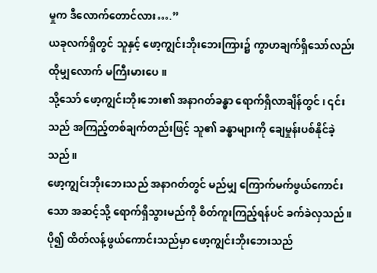မှုက ဒီလောက်တောင်လား….”
ယခုလက်ရှိတွင် သူနှင့် ဖော့ကျွင်းဘိုးဘေးကြား၌ ကွာဟချက်ရှိသော်လည်း ထိုမျှလောက် မကြီးမားပေ။
သို့သော် ဖော့ကျွင်းဘိုးဘေး၏ အနာဂတ်ခန္ဓာ ရောက်ရှိလာချိန်တွင် ၊ ၎င်းသည် အကြည့်တစ်ချက်တည်းဖြင့် သူ၏ ခန္ဓာများကို ချေမှုန်းပစ်နိုင်ခဲ့သည်။
ဖော့ကျွင်းဘိုးဘေးသည် အနာဂတ်တွင် မည်မျှ ကြောက်မက်ဖွယ်ကောင်းသော အဆင့်သို့ ရောက်ရှိသွားမည်ကို စိတ်ကူးကြည့်ရန်ပင် ခက်ခဲလှသည်။
ပို၍ ထိတ်လန့်ဖွယ်ကောင်းသည်မှာ ဖော့ကျွင်းဘိုးဘေးသည်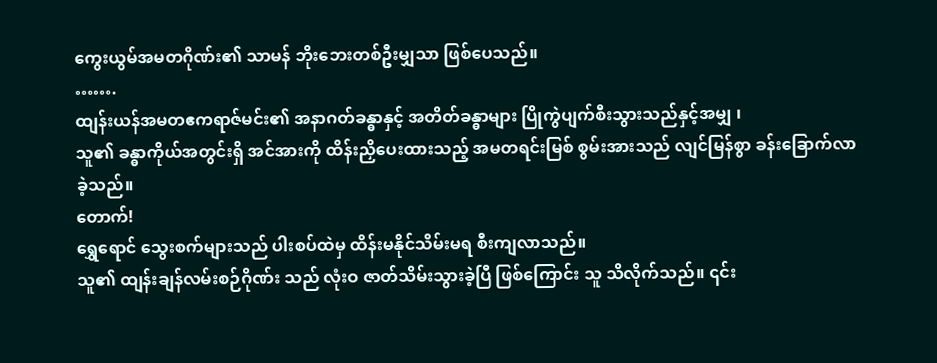ကွေးယွမ်အမတဂိုဏ်း၏ သာမန် ဘိုးဘေးတစ်ဦးမျှသာ ဖြစ်ပေသည်။
…….
ထျန်းယန်အမတဧကရာဇ်မင်း၏ အနာဂတ်ခန္ဓာနှင့် အတိတ်ခန္ဓာများ ပြိုကွဲပျက်စီးသွားသည်နှင့်အမျှ ၊
သူ၏ ခန္ဓာကိုယ်အတွင်းရှိ အင်အားကို ထိန်းညှိပေးထားသည့် အမတရင်းမြစ် စွမ်းအားသည် လျင်မြန်စွာ ခန်းခြောက်လာခဲ့သည်။
တောက်!
ရွှေရောင် သွေးစက်များသည် ပါးစပ်ထဲမှ ထိန်းမနိုင်သိမ်းမရ စီးကျလာသည်။
သူ၏ ထျန်းချန်လမ်းစဉ်ဂိုဏ်း သည် လုံးဝ ဇာတ်သိမ်းသွားခဲ့ပြီ ဖြစ်ကြောင်း သူ သိလိုက်သည်။ ၎င်း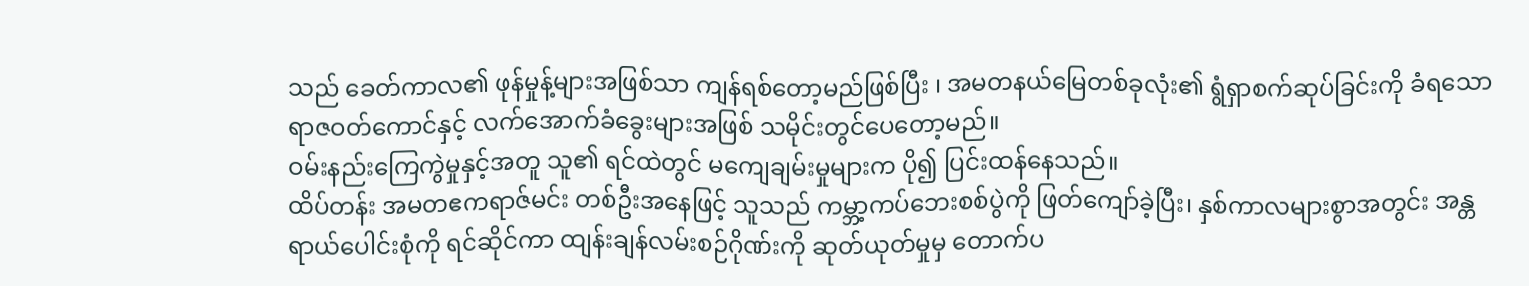သည် ခေတ်ကာလ၏ ဖုန်မှုန့်များအဖြစ်သာ ကျန်ရစ်တော့မည်ဖြစ်ပြီး ၊ အမတနယ်မြေတစ်ခုလုံး၏ ရွံရှာစက်ဆုပ်ခြင်းကို ခံရသော ရာဇဝတ်ကောင်နှင့် လက်အောက်ခံခွေးများအဖြစ် သမိုင်းတွင်ပေတော့မည်။
ဝမ်းနည်းကြေကွဲမှုနှင့်အတူ သူ၏ ရင်ထဲတွင် မကျေချမ်းမှုများက ပို၍ ပြင်းထန်နေသည်။
ထိပ်တန်း အမတဧကရာဇ်မင်း တစ်ဦးအနေဖြင့် သူသည် ကမ္ဘာ့ကပ်ဘေးစစ်ပွဲကို ဖြတ်ကျော်ခဲ့ပြီး၊ နှစ်ကာလများစွာအတွင်း အန္တရာယ်ပေါင်းစုံကို ရင်ဆိုင်ကာ ထျန်းချန်လမ်းစဉ်ဂိုဏ်းကို ဆုတ်ယုတ်မှုမှ တောက်ပ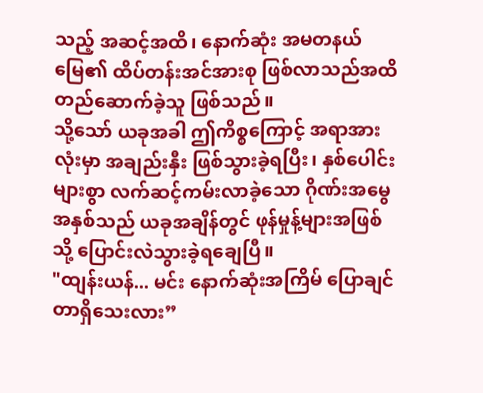သည့် အဆင့်အထိ၊ နောက်ဆုံး အမတနယ်မြေ၏ ထိပ်တန်းအင်အားစု ဖြစ်လာသည်အထိ တည်ဆောက်ခဲ့သူ ဖြစ်သည်။
သို့သော် ယခုအခါ ဤကိစ္စကြောင့် အရာအားလုံးမှာ အချည်းနှီး ဖြစ်သွားခဲ့ရပြီး၊ နှစ်ပေါင်းများစွာ လက်ဆင့်ကမ်းလာခဲ့သော ဂိုဏ်းအမွေအနှစ်သည် ယခုအချိန်တွင် ဖုန်မှုန့်များအဖြစ်သို့ ပြောင်းလဲသွားခဲ့ရချေပြီ။
"ထျန်းယန်... မင်း နောက်ဆုံးအကြိမ် ပြောချင်တာရှိသေးလား”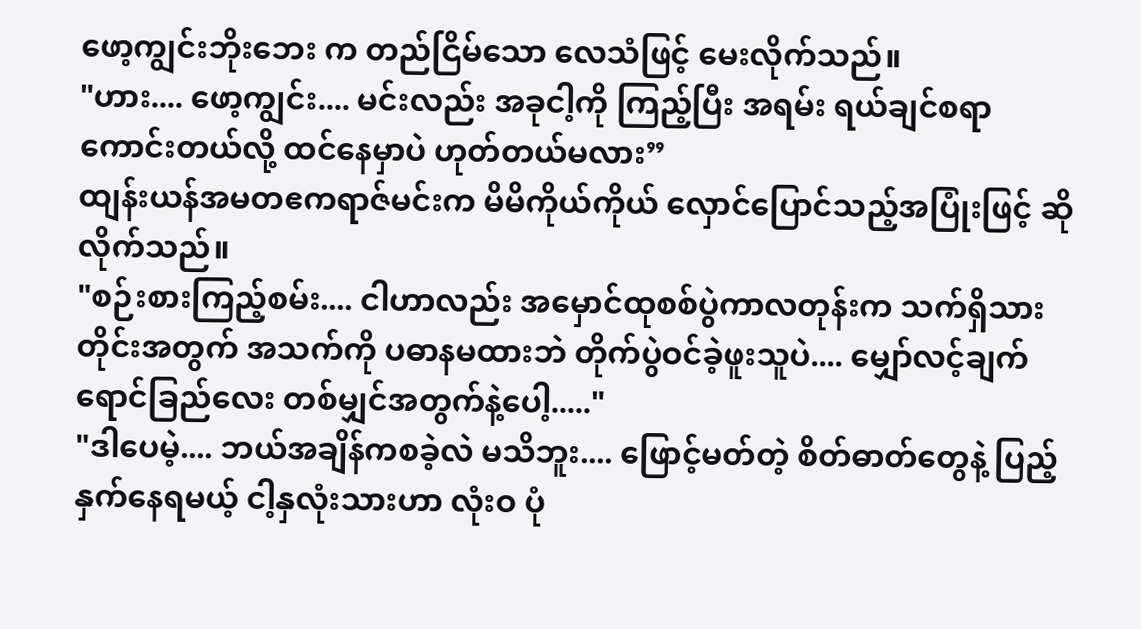ဖော့ကျွင်းဘိုးဘေး က တည်ငြိမ်သော လေသံဖြင့် မေးလိုက်သည်။
"ဟား.... ဖော့ကျွင်း.... မင်းလည်း အခုငါ့ကို ကြည့်ပြီး အရမ်း ရယ်ချင်စရာကောင်းတယ်လို့ ထင်နေမှာပဲ ဟုတ်တယ်မလား”
ထျန်းယန်အမတဧကရာဇ်မင်းက မိမိကိုယ်ကိုယ် လှောင်ပြောင်သည့်အပြုံးဖြင့် ဆိုလိုက်သည်။
"စဉ်းစားကြည့်စမ်း.... ငါဟာလည်း အမှောင်ထုစစ်ပွဲကာလတုန်းက သက်ရှိသားတိုင်းအတွက် အသက်ကို ပဓာနမထားဘဲ တိုက်ပွဲဝင်ခဲ့ဖူးသူပဲ.... မျှော်လင့်ချက် ရောင်ခြည်လေး တစ်မျှင်အတွက်နဲ့ပေါ့....."
"ဒါပေမဲ့.... ဘယ်အချိန်ကစခဲ့လဲ မသိဘူး.... ဖြောင့်မတ်တဲ့ စိတ်ဓာတ်တွေနဲ့ ပြည့်နှက်နေရမယ့် ငါ့နှလုံးသားဟာ လုံးဝ ပုံ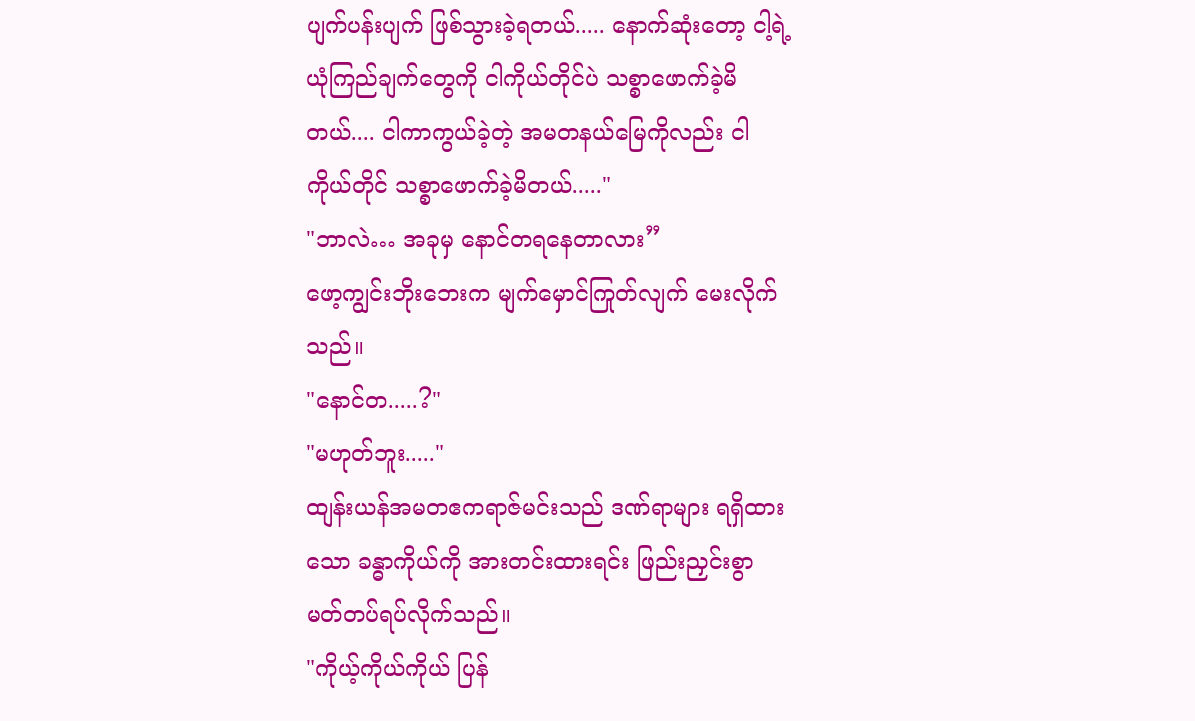ပျက်ပန်းပျက် ဖြစ်သွားခဲ့ရတယ်..... နောက်ဆုံးတော့ ငါ့ရဲ့ ယုံကြည်ချက်တွေကို ငါကိုယ်တိုင်ပဲ သစ္စာဖောက်ခဲ့မိတယ်.... ငါကာကွယ်ခဲ့တဲ့ အမတနယ်မြေကိုလည်း ငါကိုယ်တိုင် သစ္စာဖောက်ခဲ့မိတယ်....."
"ဘာလဲ… အခုမှ နောင်တရနေတာလား”
ဖော့ကျွင်းဘိုးဘေးက မျက်မှောင်ကြုတ်လျက် မေးလိုက်သည်။
"နောင်တ.....?"
"မဟုတ်ဘူး....."
ထျန်းယန်အမတဧကရာဇ်မင်းသည် ဒဏ်ရာများ ရရှိထားသော ခန္ဓာကိုယ်ကို အားတင်းထားရင်း ဖြည်းညှင်းစွာ မတ်တပ်ရပ်လိုက်သည်။
"ကိုယ့်ကိုယ်ကိုယ် ပြန်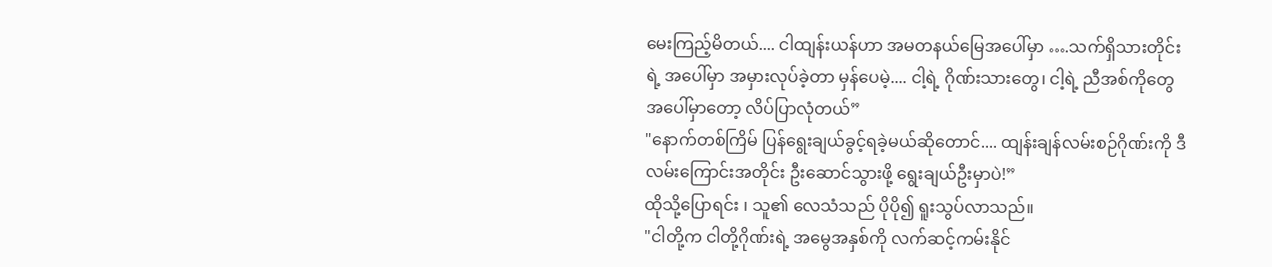မေးကြည့်မိတယ်.... ငါထျန်းယန်ဟာ အမတနယ်မြေအပေါ်မှာ ….သက်ရှိသားတိုင်းရဲ့ အပေါ်မှာ အမှားလုပ်ခဲ့တာ မှန်ပေမဲ့.... ငါ့ရဲ့ ဂိုဏ်းသားတွေ၊ ငါ့ရဲ့ ညီအစ်ကိုတွေ အပေါ်မှာတော့ လိပ်ပြာလုံတယ်”
"နောက်တစ်ကြိမ် ပြန်ရွေးချယ်ခွင့်ရခဲ့မယ်ဆိုတောင်.... ထျန်းချန်လမ်းစဉ်ဂိုဏ်းကို ဒီလမ်းကြောင်းအတိုင်း ဦးဆောင်သွားဖို့ ရွေးချယ်ဦးမှာပဲ!”
ထိုသို့ပြောရင်း ၊ သူ၏ လေသံသည် ပိုပို၍ ရူးသွပ်လာသည်။
"ငါတို့က ငါတို့ဂိုဏ်းရဲ့ အမွေအနှစ်ကို လက်ဆင့်ကမ်းနိုင်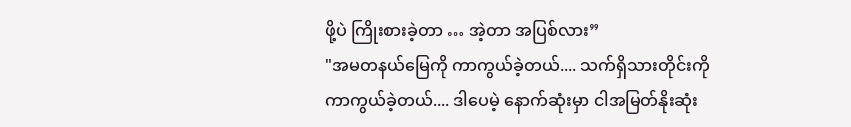ဖို့ပဲ ကြိုးစားခဲ့တာ … အဲ့တာ အပြစ်လား”
"အမတနယ်မြေကို ကာကွယ်ခဲ့တယ်.... သက်ရှိသားတိုင်းကို ကာကွယ်ခဲ့တယ်.... ဒါပေမဲ့ နောက်ဆုံးမှာ ငါအမြတ်နိုးဆုံး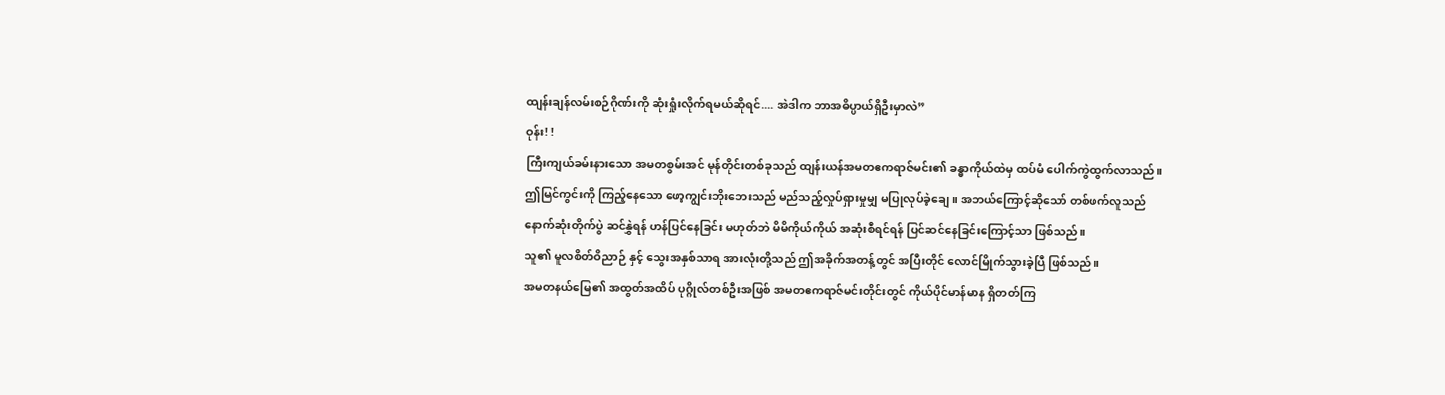ထျန်းချန်လမ်းစဉ်ဂိုဏ်းကို ဆုံးရှုံးလိုက်ရမယ်ဆိုရင်.... အဲဒါက ဘာအဓိပ္ပာယ်ရှိဦးမှာလဲ”
ဝုန်း! !
ကြီးကျယ်ခမ်းနားသော အမတစွမ်းအင် မုန်တိုင်းတစ်ခုသည် ထျန်းယန်အမတဧကရာဇ်မင်း၏ ခန္ဓာကိုယ်ထဲမှ ထပ်မံ ပေါက်ကွဲထွက်လာသည်။
ဤမြင်ကွင်းကို ကြည့်နေသော ဖော့ကျွင်းဘိုးဘေးသည် မည်သည့်လှုပ်ရှားမှုမျှ မပြုလုပ်ခဲ့ချေ။ အဘယ်ကြောင့်ဆိုသော် တစ်ဖက်လူသည် နောက်ဆုံးတိုက်ပွဲ ဆင်နွှဲရန် ဟန်ပြင်နေခြင်း မဟုတ်ဘဲ မိမိကိုယ်ကိုယ် အဆုံးစီရင်ရန် ပြင်ဆင်နေခြင်းကြောင့်သာ ဖြစ်သည်။
သူ၏ မူလစိတ်ဝိညာဉ် နှင့် သွေးအနှစ်သာရ အားလုံးတို့သည် ဤအခိုက်အတန့်တွင် အပြီးတိုင် လောင်မြိုက်သွားခဲ့ပြီ ဖြစ်သည်။
အမတနယ်မြေ၏ အထွတ်အထိပ် ပုဂ္ဂိုလ်တစ်ဦးအဖြစ် အမတဧကရာဇ်မင်းတိုင်းတွင် ကိုယ်ပိုင်မာန်မာန ရှိတတ်ကြ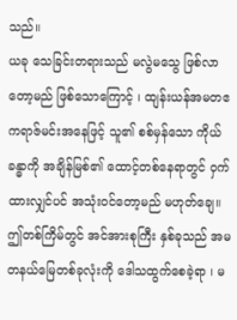သည်။
ယခု သေခြင်းတရားသည် မလွဲမသွေ ဖြစ်လာတော့မည် ဖြစ်သောကြောင့် ၊ ထျန်းယန်အမတဧကရာဇ်မင်းအနေဖြင့် သူ၏ စစ်မှန်သော ကိုယ်ခန္ဓာကို အချိန်မြစ်၏ ထောင့်တစ်နေရာတွင် ဝှက်ထားလျှင်ပင် အသုံးဝင်တော့မည် မဟုတ်ချေ။
ဤတစ်ကြိမ်တွင် အင်အားစုကြီး နှစ်ခုသည် အမတနယ်မြေတစ်ခုလုံးကို ဒေါသထွက်စေခဲ့ရာ ၊ မ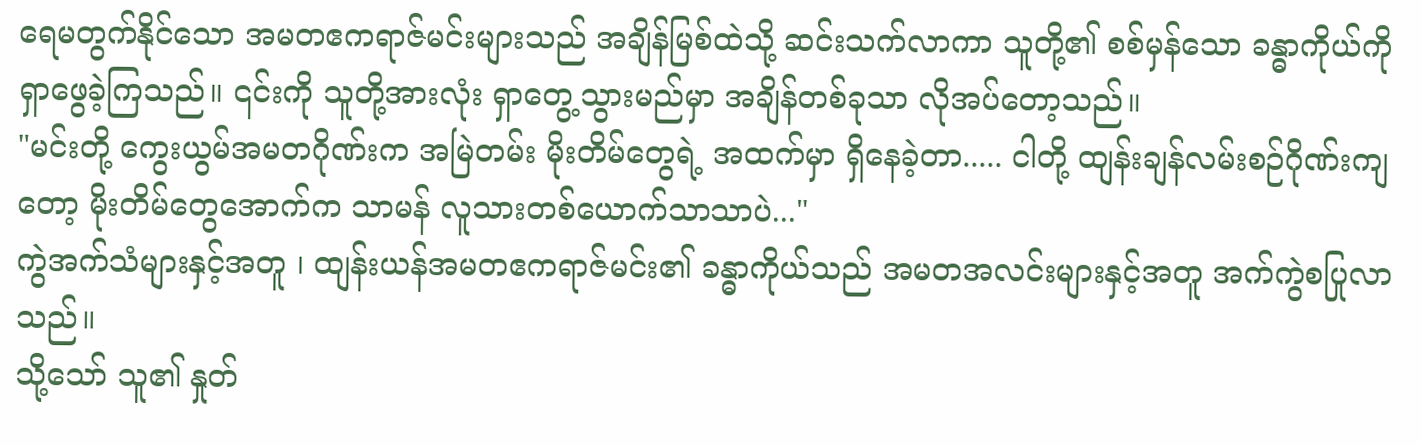ရေမတွက်နိုင်သော အမတဧကရာဇ်မင်းများသည် အချိန်မြစ်ထဲသို့ ဆင်းသက်လာကာ သူတို့၏ စစ်မှန်သော ခန္ဓာကိုယ်ကို ရှာဖွေခဲ့ကြသည်။ ၎င်းကို သူတို့အားလုံး ရှာတွေ့သွားမည်မှာ အချိန်တစ်ခုသာ လိုအပ်တော့သည်။
"မင်းတို့ ကွေးယွမ်အမတဂိုဏ်းက အမြဲတမ်း မိုးတိမ်တွေရဲ့ အထက်မှာ ရှိနေခဲ့တာ..... ငါတို့ ထျန်းချန်လမ်းစဉ်ဂိုဏ်းကျတော့ မိုးတိမ်တွေအောက်က သာမန် လူသားတစ်ယောက်သာသာပဲ..."
ကွဲအက်သံများနှင့်အတူ ၊ ထျန်းယန်အမတဧကရာဇ်မင်း၏ ခန္ဓာကိုယ်သည် အမတအလင်းများနှင့်အတူ အက်ကွဲစပြုလာသည်။
သို့သော် သူ၏ နှုတ်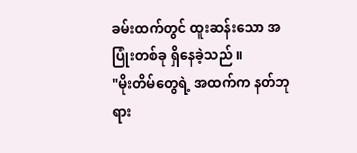ခမ်းထက်တွင် ထူးဆန်းသော အပြုံးတစ်ခု ရှိနေခဲ့သည် ။
"မိုးတိမ်တွေရဲ့ အထက်က နတ်ဘုရား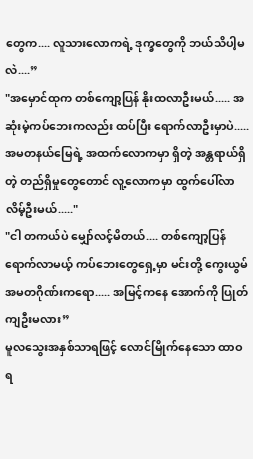တွေက.... လူသားလောကရဲ့ ဒုက္ခတွေကို ဘယ်သိပါ့မလဲ....”
"အမှောင်ထုက တစ်ကျော့ပြန် နိုးထလာဦးမယ်..... အဆုံးမဲ့ကပ်ဘေးကလည်း ထပ်ပြီး ရောက်လာဦးမှာပဲ..... အမတနယ်မြေရဲ့ အထက်လောကမှာ ရှိတဲ့ အန္တရာယ်ရှိတဲ့ တည်ရှိမှုတွေတောင် လူ့လောကမှာ ထွက်ပေါ်လာလိမ့်ဦးမယ်....."
"ငါ တကယ်ပဲ မျှော်လင့်မိတယ်.... တစ်ကျော့ပြန် ရောက်လာမယ့် ကပ်ဘေးတွေရှေ့မှာ မင်းတို့ ကွေးယွမ်အမတဂိုဏ်းကရော..... အမြင့်ကနေ အောက်ကို ပြုတ်ကျဦးမလား”
မူလသွေးအနှစ်သာရဖြင့် လောင်မြိုက်နေသော ထာဝရ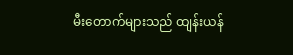မီးတောက်များသည် ထျန်းယန်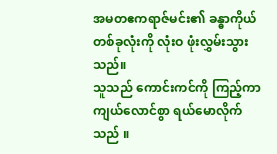အမတဧကရာဇ်မင်း၏ ခန္ဓာကိုယ်တစ်ခုလုံးကို လုံးဝ ဖုံးလွှမ်းသွားသည်။
သူသည် ကောင်းကင်ကို ကြည့်ကာ ကျယ်လောင်စွာ ရယ်မောလိုက်သည် ။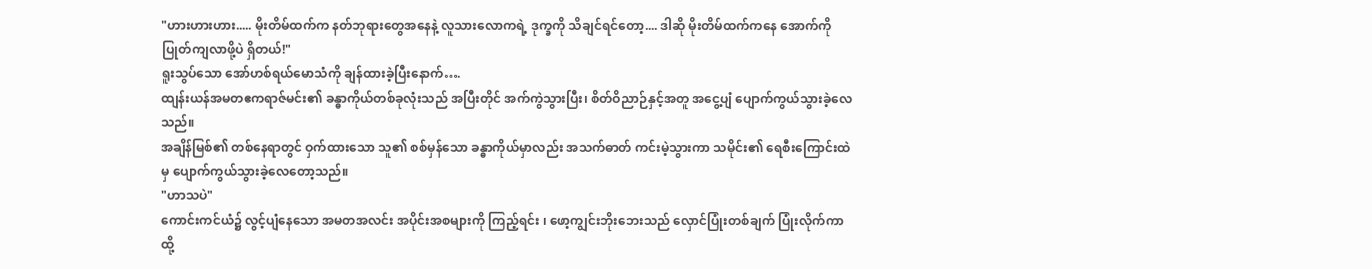"ဟားဟားဟား..... မိုးတိမ်ထက်က နတ်ဘုရားတွေအနေနဲ့ လူသားလောကရဲ့ ဒုက္ခကို သိချင်ရင်တော့.... ဒါဆို မိုးတိမ်ထက်ကနေ အောက်ကို ပြုတ်ကျလာဖို့ပဲ ရှိတယ်!"
ရူးသွပ်သော အော်ဟစ်ရယ်မောသံကို ချန်ထားခဲ့ပြီးနောက်….
ထျန်းယန်အမတဧကရာဇ်မင်း၏ ခန္ဓာကိုယ်တစ်ခုလုံးသည် အပြီးတိုင် အက်ကွဲသွားပြီး၊ စိတ်ဝိညာဉ်နှင့်အတူ အငွေ့ပျံ ပျောက်ကွယ်သွားခဲ့လေသည်။
အချိန်မြစ်၏ တစ်နေရာတွင် ဝှက်ထားသော သူ၏ စစ်မှန်သော ခန္ဓာကိုယ်မှာလည်း အသက်ဓာတ် ကင်းမဲ့သွားကာ သမိုင်း၏ ရေစီးကြောင်းထဲမှ ပျောက်ကွယ်သွားခဲ့လေတော့သည်။
"ဟာသပဲ"
ကောင်းကင်ယံ၌ လွင့်ပျံနေသော အမတအလင်း အပိုင်းအစများကို ကြည့်ရင်း ၊ ဖော့ကျွင်းဘိုးဘေးသည် လှောင်ပြုံးတစ်ချက် ပြုံးလိုက်ကာ ထို့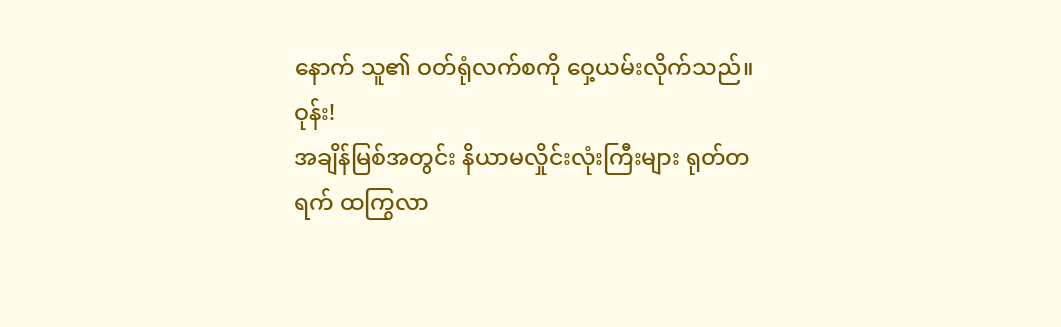နောက် သူ၏ ဝတ်ရုံလက်စကို ဝှေ့ယမ်းလိုက်သည်။
ဝုန်း!
အချိန်မြစ်အတွင်း နိယာမလှိုင်းလုံးကြီးများ ရုတ်တရက် ထကြွလာ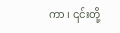ကာ ၊ ၎င်းတို့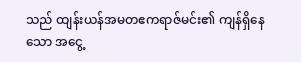သည် ထျန်းယန်အမတဧကရာဇ်မင်း၏ ကျန်ရှိနေသော အငွေ့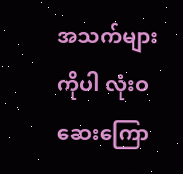အသက်များကိုပါ လုံးဝ ဆေးကြော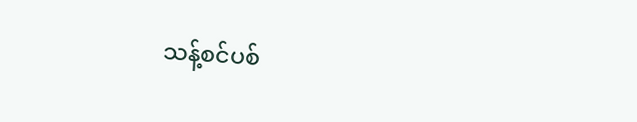သန့်စင်ပစ်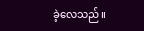ခဲ့လေသည်။